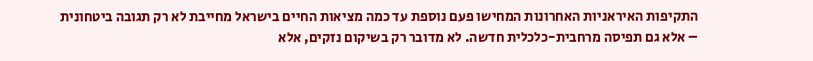התקיפות האיראניות האחרונות המחישו פעם נוספת עד כמה מציאות החיים בישראל מחייבת לא רק תגובה ביטחונית – אלא גם תפיסה מרחבית-כלכלית חדשה. לא מדובר רק בשיקום נזקים, אלא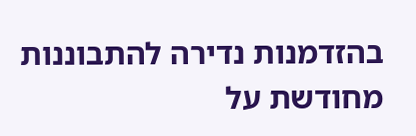בהזדמנות נדירה להתבוננות מחודשת על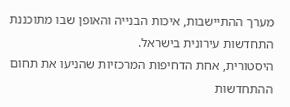מערך ההתיישבות, איכות הבנייה והאופן שבו מתוכננת התחדשות עירונית בישראל.
היסטורית, אחת הדחיפות המרכזיות שהניעו את תחום ההתחדשות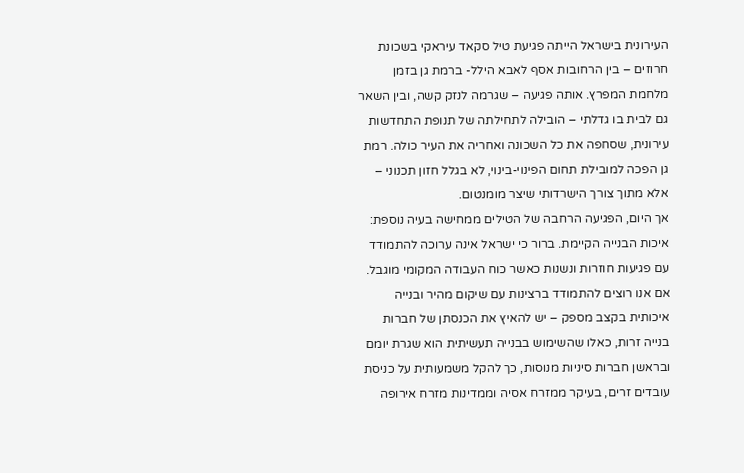העירונית בישראל הייתה פגיעת טיל סקאד עיראקי בשכונת חרוזים – בין הרחובות אסף לאבא הילל- ברמת גן בזמן מלחמת המפרץ. אותה פגיעה – שגרמה לנזק קשה, ובין השאר גם לבית בו גדלתי – הובילה לתחילתה של תנופת התחדשות עירונית, שסחפה את כל השכונה ואחריה את העיר כולה. רמת גן הפכה למובילת תחום הפינוי-בינוי, לא בגלל חזון תכנוני – אלא מתוך צורך הישרדותי שיצר מומנטום.
אך היום, הפגיעה הרחבה של הטילים ממחישה בעיה נוספת: איכות הבנייה הקיימת. ברור כי ישראל אינה ערוכה להתמודד עם פגיעות חוזרות ונשנות כאשר כוח העבודה המקומי מוגבל. אם אנו רוצים להתמודד ברצינות עם שיקום מהיר ובנייה איכותית בקצב מספק – יש להאיץ את הכנסתן של חברות בנייה זרות, כאלו שהשימוש בבנייה תעשיתית הוא שגרת יומם ובראשן חברות סיניות מנוסות, כך להקל משמעותית על כניסת עובדים זרים, בעיקר ממזרח אסיה וממדינות מזרח אירופה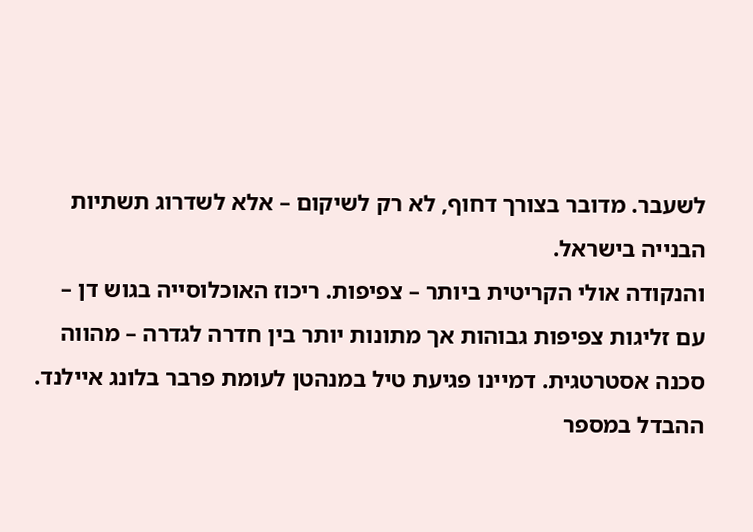לשעבר. מדובר בצורך דחוף, לא רק לשיקום – אלא לשדרוג תשתיות הבנייה בישראל.
והנקודה אולי הקריטית ביותר – צפיפות. ריכוז האוכלוסייה בגוש דן – עם זליגות צפיפות גבוהות אך מתונות יותר בין חדרה לגדרה – מהווה סכנה אסטרטגית. דמיינו פגיעת טיל במנהטן לעומת פרבר בלונג איילנד. ההבדל במספר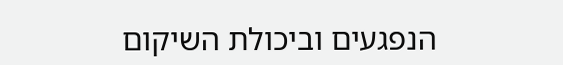הנפגעים וביכולת השיקום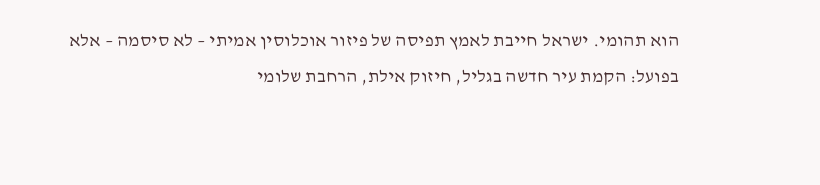הוא תהומי. ישראל חייבת לאמץ תפיסה של פיזור אוכלוסין אמיתי – לא סיסמה – אלא בפועל: הקמת עיר חדשה בגליל, חיזוק אילת, הרחבת שלומי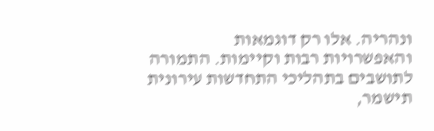ונהריה. אלו רק דוגמאות והאפשרויות רבות וקיימות. התמורה לתושבים בתהליכי התחדשות עירונית תישמר,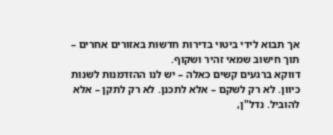אך תבוא לידי ביטוי בדירות חדשות באזורים אחרים – תוך חישוב שמאי זהיר ושקוף.
דווקא ברגעים קשים כאלה – יש לנו ההזדמנות לשנות כיוון. לא רק לשקם – אלא לתכנן. לא רק לתקן – אלא להוביל. נדל"ן,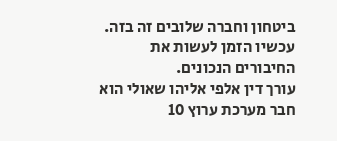ביטחון וחברה שלובים זה בזה. עכשיו הזמן לעשות את החיבורים הנכונים.
עורך דין אלפי אליהו שאולי הוא חבר מערכת ערוץ 10